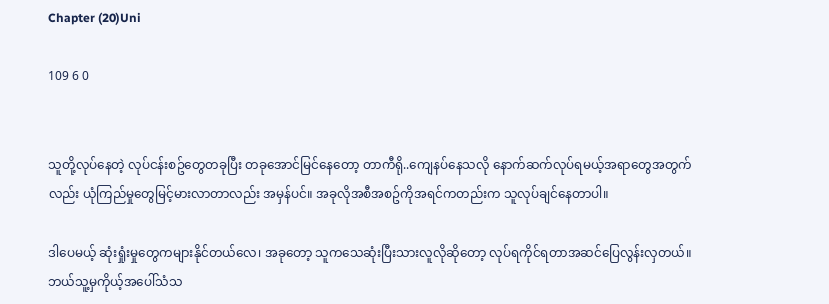Chapter (20)Uni

109 6 0


သူတို့လုပ်နေတဲ့ လုပ်ငန်းစဥ်တွေတခုပြီး တခုအောင်မြင်နေတော့ တာကီရို..ကျေနပ်နေသလို နောက်ဆက်လုပ်ရမယ့်အရာတွေအတွက်လည်း ယုံကြည်မှုတွေမြင့်မားလာတာလည်း အမှန်ပင်။ အခုလိုအစီအစဥ်ကိုအရင်ကတည်းက သူလုပ်ချင်နေတာပါ။

ဒါပေမယ့် ဆုံးရှုံးမှုတွေကများနိုင်တယ်လေ၊ အခုတော့ သူကသေဆုံးပြီးသားလူလိုဆိုတော့ လုပ်ရကိုင်ရတာအဆင်ပြေလွန်းလှတယ်။ ဘယ်သူ့မှကိုယ့်အပေါ်သံသ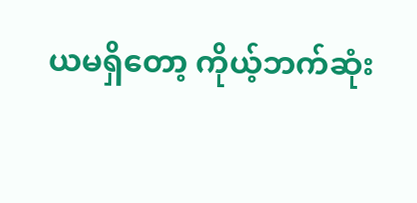ယမရှိတော့ ကိုယ့်ဘက်ဆုံး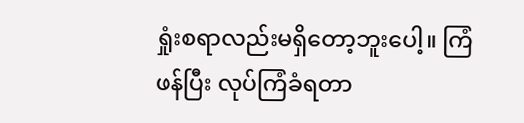ရှုံးစရာလည်းမရှိတော့ဘူးပေါ့။ ကြံဖန်ပြီး လုပ်ကြံခံရတာ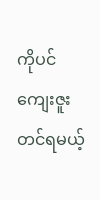ကိုပင် ကျေးဇူးတင်ရမယ့်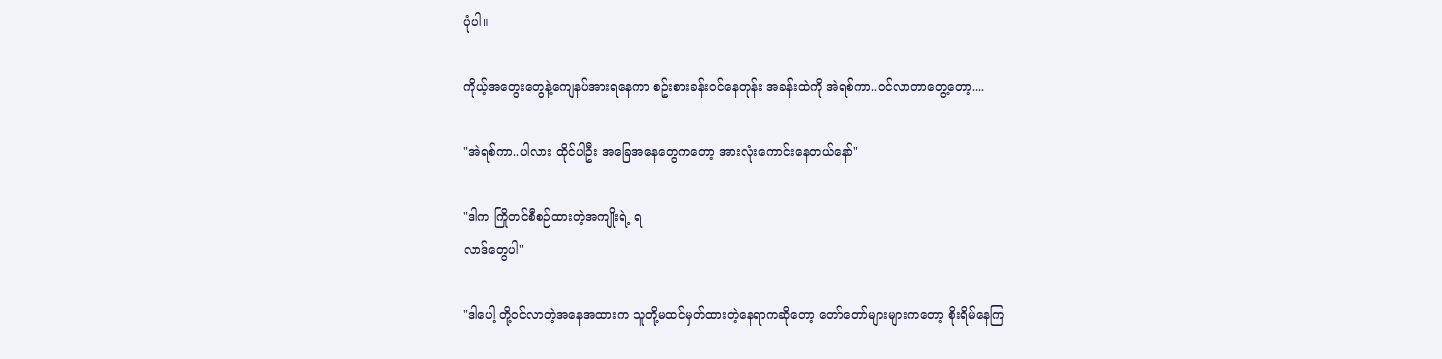ပုံပါ။

ကိုယ့်အတွေးတွေနဲ့ကျေနပ်အားရနေကာ စဥ်းစားခန်းဝင်နေတုန်း အခန်းထဲကို အဲရစ်ကာ..ဝင်လာတာတွေ့တော့....

"အဲရစ်ကာ..ပါလား ထိုင်ပါဦး အခြေအနေတွေကတော့ အားလုံးကောင်းနေတယ်နော်"

"ဒါက ကြိုတင်စီစဉ်ထားတဲ့အကျိုးရဲ့ ရ
လာဒ်တွေပါ"

"ဒါပေါ့ တို့ဝင်လာတဲ့အနေအထားက သူတို့မထင်မှတ်ထားတဲ့နေရာကဆိုတော့ တော်တော်များများကတော့ စိုးရိမ်နေကြ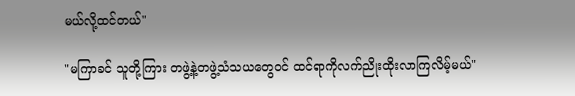မယ်လို့ထင်တယ်"

"မကြာခင် သူတို့ကြား တဖွဲ့နဲ့တဖွဲ့သံသယတွေဝင် ထင်ရာကိုလက်ညိုးထိုးလာကြလိမ့်မယ်"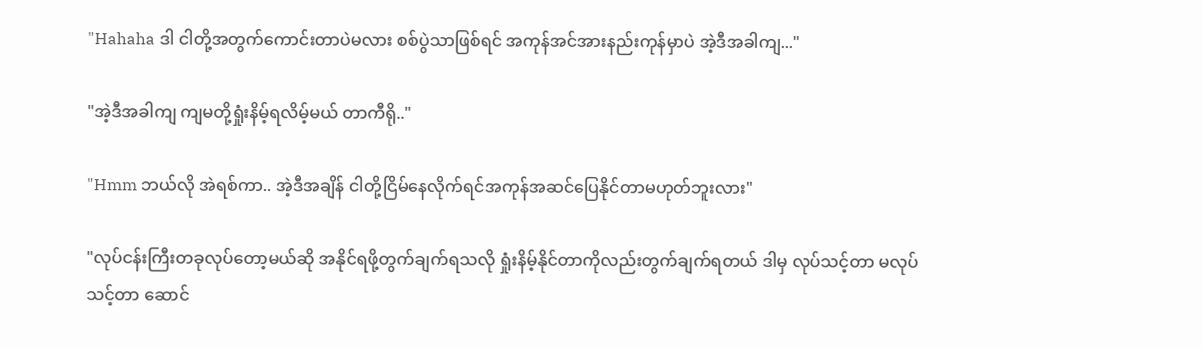"Hahaha ဒါ ငါတို့အတွက်ကောင်းတာပဲမလား စစ်ပွဲသာဖြစ်ရင် အကုန်အင်အားနည်းကုန်မှာပဲ အဲ့ဒီအခါကျ..."

"အဲ့ဒီအခါကျ ကျမတို့ရှုံးနိမ့်ရလိမ့်မယ် တာကီရို.."

"Hmm ဘယ်လို အဲရစ်ကာ.. အဲ့ဒီအချိန် ငါတို့ငြိမ်နေလိုက်ရင်အကုန်အဆင်ပြေနိုင်တာမဟုတ်ဘူးလား"

"လုပ်ငန်းကြီးတခုလုပ်တော့မယ်ဆို အနိုင်ရဖို့တွက်ချက်ရသလို ရှုံးနိမ့်နိုင်တာကိုလည်းတွက်ချက်ရတယ် ဒါမှ လုပ်သင့်တာ မလုပ်
သင့်တာ ဆောင်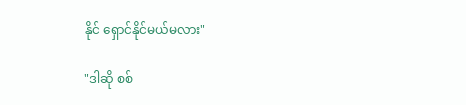နိုင် ရှောင်နိုင်မယ်မလား"

"ဒါဆို စစ်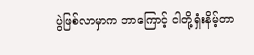ပွဲဖြစ်လာမှာက ဘာကြောင့် ငါတို့ရှံးနိမ့်တာ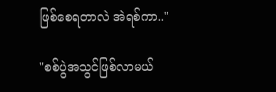ဖြစ်စေရတာလဲ အဲရစ်ကာ.."

"စစ်ပွဲအသွင်ဖြစ်လာမယ်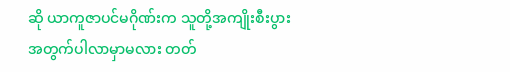ဆို ယာကူဇာပင်မဂိုဏ်းက သူတို့အကျိုးစီးပွားအတွက်ပါလာမှာမလား တတ်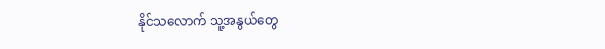နိုင်သလောက် သူ့အနွယ်တွေ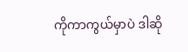ကိုကာကွယ်မှာပဲ ဒါဆို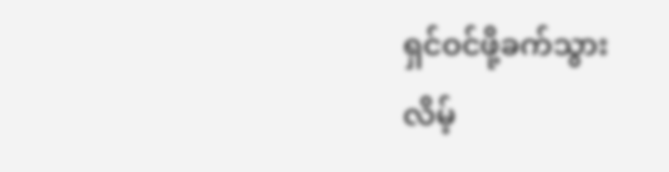ရှင်ဝင်ဖို့ခက်သွား
လိမ့်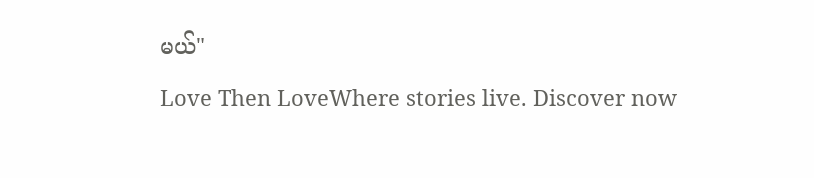မယ်"

Love Then LoveWhere stories live. Discover now